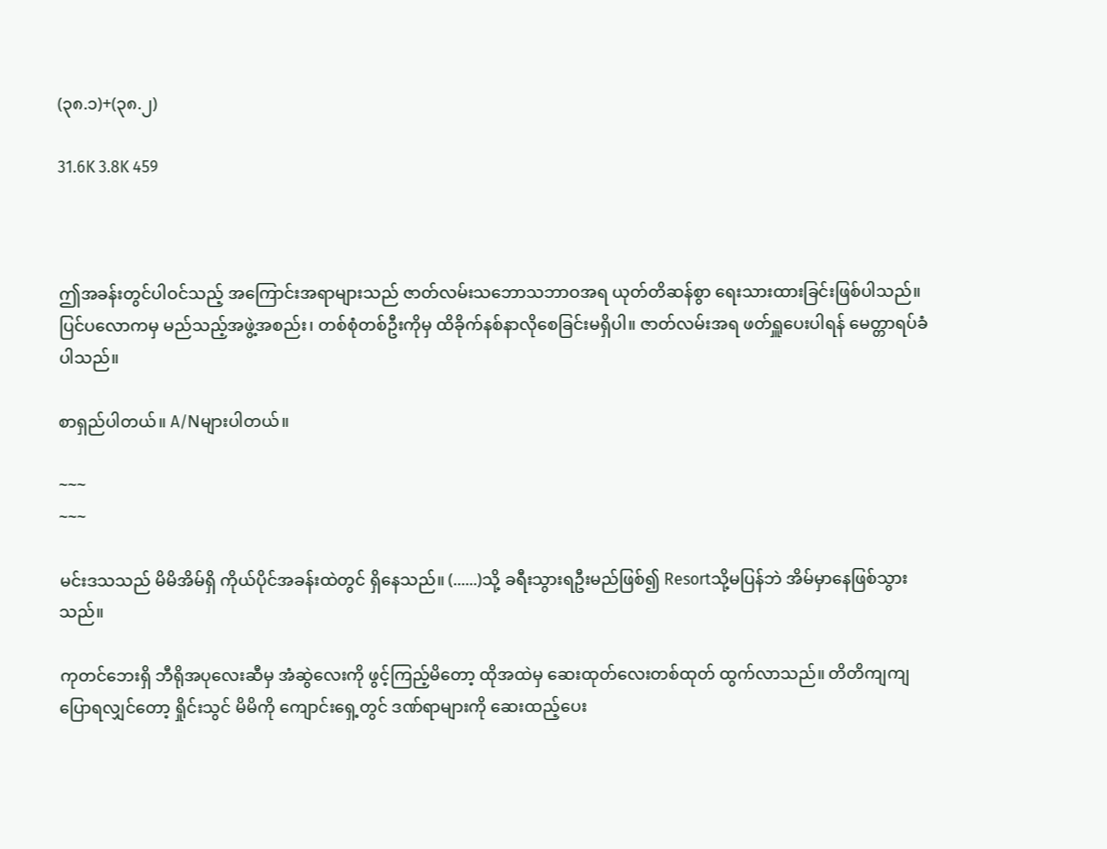(၃၈.၁)+(၃၈.၂)

31.6K 3.8K 459



ဤအခန်းတွင်ပါဝင်သည့် အကြောင်းအရာများသည် ဇာတ်လမ်းသဘောသဘာဝအရ ယုတ်တိဆန်စွာ ရေးသားထားခြင်းဖြစ်ပါသည်။ ပြင်ပလောကမှ မည်သည့်အဖွဲ့အစည်း၊ တစ်စုံတစ်ဦးကိုမှ ထိခိုက်နစ်နာလိုစေခြင်းမရှိပါ။ ဇာတ်လမ်းအရ ဖတ်ရှူပေးပါရန် မေတ္တာရပ်ခံပါသည်။

စာရှည်ပါတယ်။ A/Nများပါတယ်။

~~~
~~~

မင်းဒသသည် မိမိအိမ်ရှိ ကိုယ်ပိုင်အခန်းထဲတွင် ရှိနေသည်။ (......)သို့ ခရီးသွားရဦးမည်ဖြစ်၍ Resortသို့မပြန်ဘဲ အိမ်မှာနေဖြစ်သွားသည်။

ကုတင်ဘေးရှိ ဘီရိုအပုလေးဆီမှ အံဆွဲလေးကို ဖွင့်ကြည့်မိတော့ ထိုအထဲမှ ဆေးထုတ်လေးတစ်ထုတ် ထွက်လာသည်။ တိတိကျကျပြောရလျှင်တော့ ရှိုင်းသွင် မိမိကို ကျောင်းရှေ့တွင် ဒဏ်ရာများကို ဆေးထည့်ပေး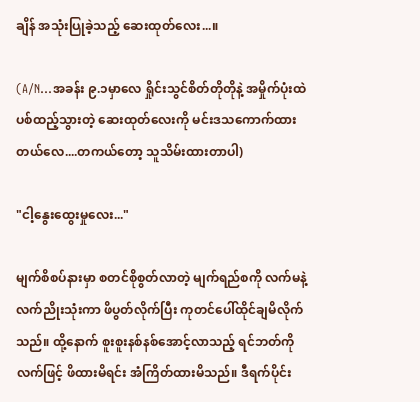ချိန် အသုံးပြုခဲ့သည့် ဆေးထုတ်လေး...။

(A/N...အခန်း ၉.၁မှာလေ ရှိုင်းသွင်စိတ်တိုတိုနဲ့ အမှိုက်ပုံးထဲ ပစ်ထည့်သွားတဲ့ ဆေးထုတ်လေးကို မင်းဒသကောက်ထားတယ်လေ....တကယ်တော့ သူသိမ်းထားတာပါ)

"ငါ့နွေးထွေးမှုလေး..."

မျက်စိစပ်နားမှာ စတင်စိုစွတ်လာတဲ့ မျက်ရည်စကို လက်မနဲ့ လက်ညိုးသုံးကာ ဖိပွတ်လိုက်ပြီး ကုတင်ပေါ်ထိုင်ချမိလိုက်သည်။ ထို့နောက် စူးစူးနစ်နစ်အောင့်လာသည့် ရင်ဘတ်ကို လက်ဖြင့် ဖိထားမိရင်း အံကြိတ်ထားမိသည်။ ဒီရက်ပိုင်း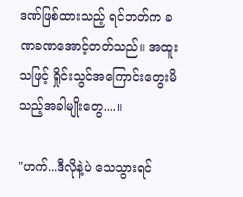ဒဏ်ဖြစ်ထားသည့် ရင်ဘတ်က ခဏခဏအောင့်တတ်သည်။ အထူးသဖြင့် ရှိုင်းသွင်အကြောင်းတွေးမိသည့်အခါမျိုးတွေ....။

"ဟက်...ဒီလိုနဲ့ပဲ သေသွားရင်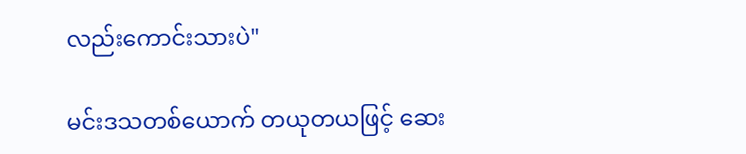လည်းကောင်းသားပဲ"

မင်းဒသတစ်ယောက် တယုတယဖြင့် ဆေး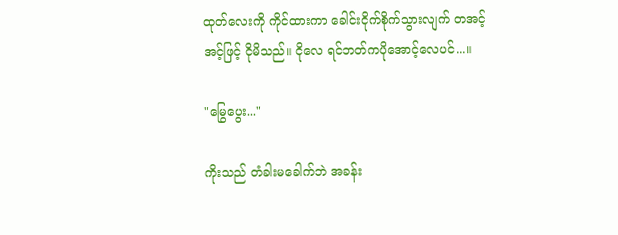ထုတ်လေးကို ကိုင်ထားကာ ခေါင်းငိုက်စိုက်သွားလျက် တအင့်အင့်ဖြင့် ငိုမိသည်။ ငိုလေ ရင်ဘတ်ကပိုအောင့်လေပင်...။

"မြွေပွေး..."

ကိုးသည် တံခါးမခေါက်ဘဲ အခန်း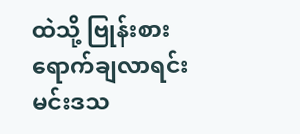ထဲသို့ ဗြုန်းစားရောက်ချလာရင်း မင်းဒသ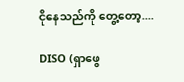ငိုနေသည်ကို တွေ့တော့....

DISO (ရှာဖွေ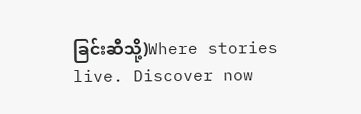ခြင်းဆီသို့)Where stories live. Discover now